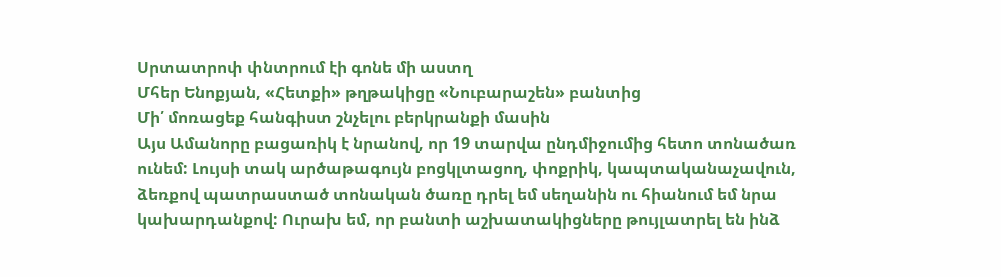Սրտատրոփ փնտրում էի գոնե մի աստղ
Մհեր Ենոքյան, «Հետքի» թղթակիցը «Նուբարաշեն» բանտից
Մի՛ մոռացեք հանգիստ շնչելու բերկրանքի մասին
Այս Ամանորը բացառիկ է նրանով, որ 19 տարվա ընդմիջումից հետո տոնածառ ունեմ: Լույսի տակ արծաթագույն բոցկլտացող, փոքրիկ, կապտականաչավուն, ձեռքով պատրաստած տոնական ծառը դրել եմ սեղանին ու հիանում եմ նրա կախարդանքով: Ուրախ եմ, որ բանտի աշխատակիցները թույլատրել են ինձ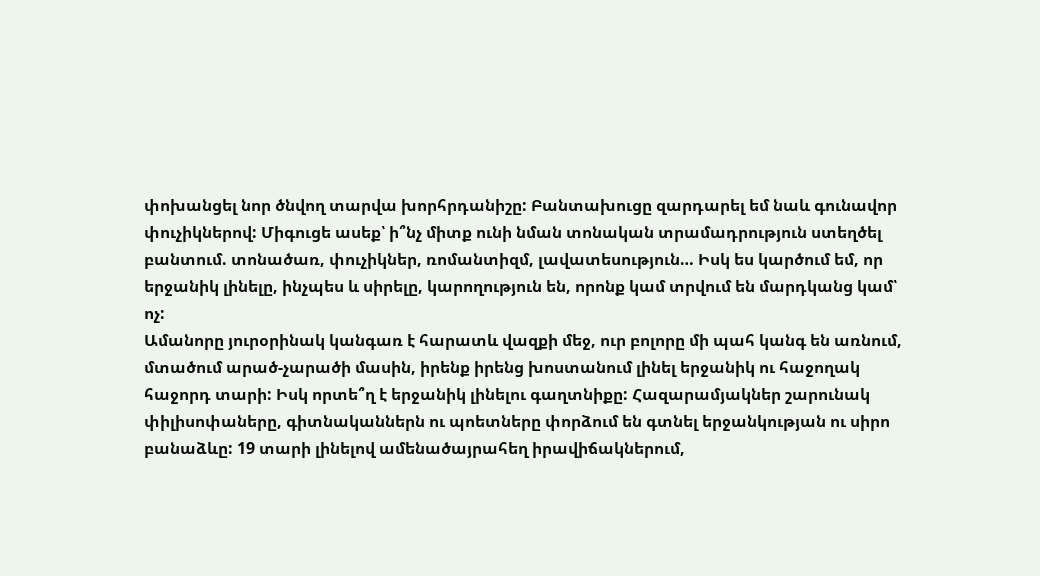փոխանցել նոր ծնվող տարվա խորհրդանիշը: Բանտախուցը զարդարել եմ նաև գունավոր փուչիկներով: Միգուցե ասեք՝ ի՞նչ միտք ունի նման տոնական տրամադրություն ստեղծել բանտում. տոնածառ, փուչիկներ, ռոմանտիզմ, լավատեսություն… Իսկ ես կարծում եմ, որ երջանիկ լինելը, ինչպես և սիրելը, կարողություն են, որոնք կամ տրվում են մարդկանց կամ՝ ոչ:
Ամանորը յուրօրինակ կանգառ է հարատև վազքի մեջ, ուր բոլորը մի պահ կանգ են առնում, մտածում արած-չարածի մասին, իրենք իրենց խոստանում լինել երջանիկ ու հաջողակ հաջորդ տարի: Իսկ որտե՞ղ է երջանիկ լինելու գաղտնիքը: Հազարամյակներ շարունակ փիլիսոփաները, գիտնականներն ու պոետները փորձում են գտնել երջանկության ու սիրո բանաձևը: 19 տարի լինելով ամենածայրահեղ իրավիճակներում,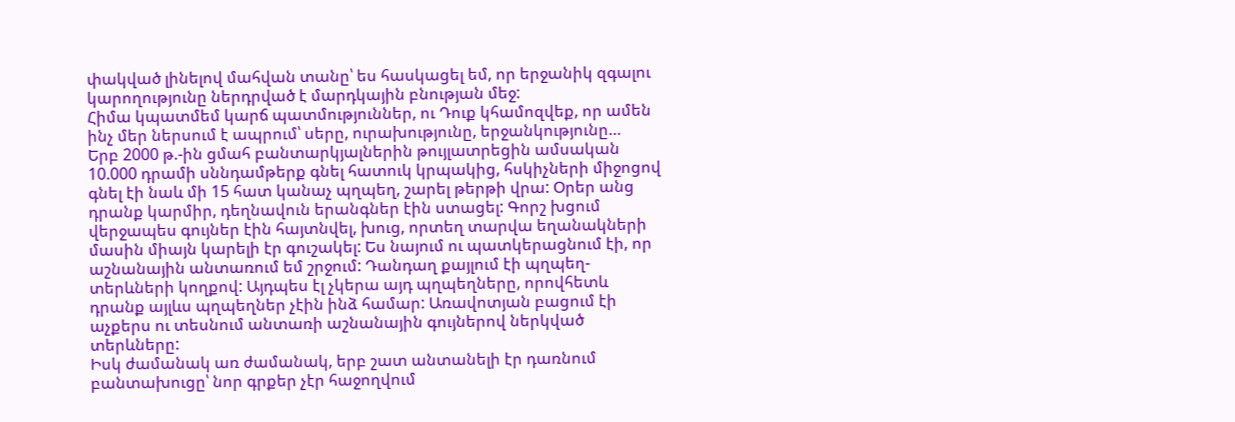փակված լինելով մահվան տանը՝ ես հասկացել եմ, որ երջանիկ զգալու կարողությունը ներդրված է մարդկային բնության մեջ:
Հիմա կպատմեմ կարճ պատմություններ, ու Դուք կհամոզվեք, որ ամեն ինչ մեր ներսում է ապրում՝ սերը, ուրախությունը, երջանկությունը…
Երբ 2000 թ.-ին ցմահ բանտարկյալներին թույլատրեցին ամսական 10.000 դրամի սննդամթերք գնել հատուկ կրպակից, հսկիչների միջոցով գնել էի նաև մի 15 հատ կանաչ պղպեղ, շարել թերթի վրա: Օրեր անց դրանք կարմիր, դեղնավուն երանգներ էին ստացել: Գորշ խցում վերջապես գույներ էին հայտնվել, խուց, որտեղ տարվա եղանակների մասին միայն կարելի էր գուշակել: Ես նայում ու պատկերացնում էի, որ աշնանային անտառում եմ շրջում: Դանդաղ քայլում էի պղպեղ-տերևների կողքով: Այդպես էլ չկերա այդ պղպեղները, որովհետև դրանք այլևս պղպեղներ չէին ինձ համար: Առավոտյան բացում էի աչքերս ու տեսնում անտառի աշնանային գույներով ներկված տերևները:
Իսկ ժամանակ առ ժամանակ, երբ շատ անտանելի էր դառնում բանտախուցը՝ նոր գրքեր չէր հաջողվում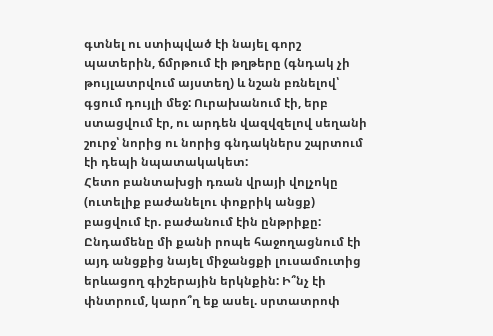գտնել ու ստիպված էի նայել գորշ պատերին, ճմրթում էի թղթերը (գնդակ չի թույլատրվում այստեղ) և նշան բռնելով՝ գցում դույլի մեջ: Ուրախանում էի, երբ ստացվում էր, ու արդեն վազվզելով սեղանի շուրջ՝ նորից ու նորից գնդակներս շպրտում էի դեպի նպատակակետ:
Հետո բանտախցի դռան վրայի վոլչոկը (ուտելիք բաժանելու փոքրիկ անցք) բացվում էր. բաժանում էին ընթրիքը: Ընդամենը մի քանի րոպե հաջողացնում էի այդ անցքից նայել միջանցքի լուսամուտից երևացող գիշերային երկնքին: Ի՞նչ էի փնտրում, կարո՞ղ եք ասել. սրտատրոփ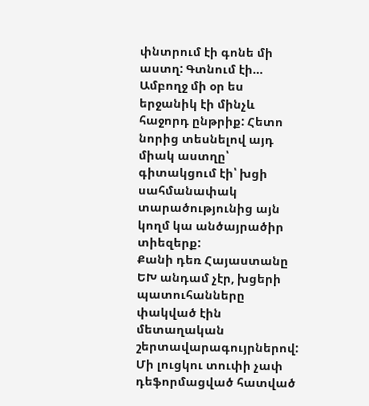փնտրում էի գոնե մի աստղ: Գտնում էի… Ամբողջ մի օր ես երջանիկ էի մինչև հաջորդ ընթրիք: Հետո նորից տեսնելով այդ միակ աստղը՝ գիտակցում էի՝ խցի սահմանափակ տարածությունից այն կողմ կա անծայրածիր տիեզերք:
Քանի դեռ Հայաստանը ԵԽ անդամ չէր, խցերի պատուհանները փակված էին մետաղական շերտավարագույրներով: Մի լուցկու տուփի չափ դեֆորմացված հատված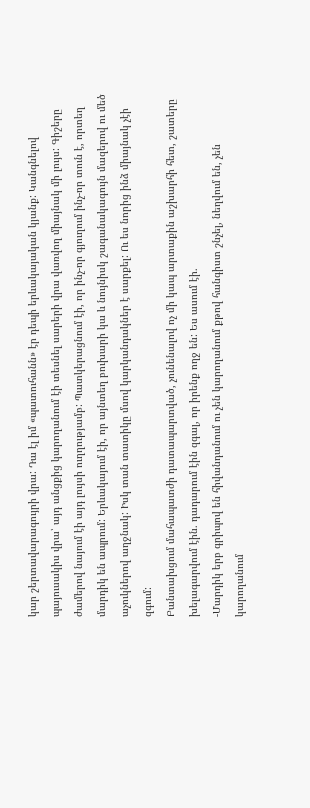կար շերտավարագույրի վրա: Դա էլ իմ «պատուհանն» էր դեպի երևակայական կյանք: Կանգնելով պայուսակիս վրա՝ այդ անցքից կարողանում էի տեսնել սարերի վրա վառվող միայնակ մի լույս: Գիշերը ժամերով նայում էի այդ լույսի ուղղությամբ: Պատկերացնում էի, որ ինչ-որ գյուղում ինչ-որ տուն է, որտեղ մարդիկ են ապրում: Երևակայում էի, որ այնտեղ բուխարի կա և նույնիսկ շագանակագույն մազերով ու մեծ աչուկներով աղջնակ: Իսկ տան տատիկը մսով կարկանդակներ է սարքել: Ու ես նորից ինձ միայնակ չէի զգում:
Բանտախցում մահապատժի դատապարտված, չունենալով ոչ մի կապ արտաքին աշխարհի հետ, շատերը խելագարվում էին. դադարում էին զգալ, որ իրենք ողջ են: Ես ասում էի.
-Մարդիկ երբ գրիպով են հիվանդանում ու չեն կարողանում քթով հանգիստ շնչել, նեղվում են, չեն կարողանում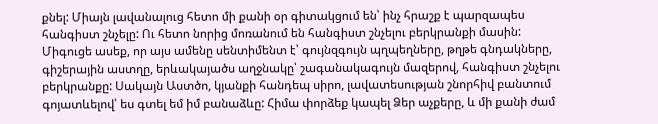քնել: Միայն լավանալուց հետո մի քանի օր գիտակցում են՝ ինչ հրաշք է պարզապես հանգիստ շնչելը: Ու հետո նորից մոռանում են հանգիստ շնչելու բերկրանքի մասին:
Միգուցե ասեք, որ այս ամենը սենտիմենտ է՝ գույնզգույն պղպեղները, թղթե գնդակները, գիշերային աստղը, երևակայածս աղջնակը՝ շագանակագույն մազերով, հանգիստ շնչելու բերկրանքը: Սակայն Աստծո, կյանքի հանդեպ սիրո, լավատեսության շնորհիվ բանտում գոյատևելով՝ ես գտել եմ իմ բանաձևը: Հիմա փորձեք կապել Ձեր աչքերը, և մի քանի ժամ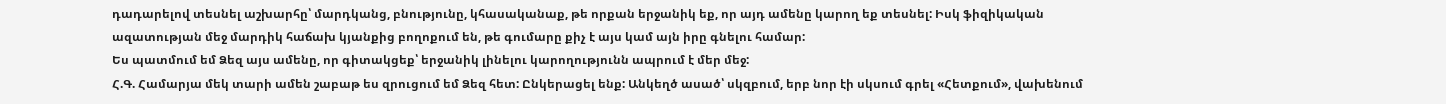դադարելով տեսնել աշխարհը՝ մարդկանց, բնությունը, կհասականաք, թե որքան երջանիկ եք, որ այդ ամենը կարող եք տեսնել: Իսկ ֆիզիկական ազատության մեջ մարդիկ հաճախ կյանքից բողոքում են, թե գումարը քիչ է այս կամ այն իրը գնելու համար:
Ես պատմում եմ Ձեզ այս ամենը, որ գիտակցեք՝ երջանիկ լինելու կարողությունն ապրում է մեր մեջ:
Հ.Գ. Համարյա մեկ տարի ամեն շաբաթ ես զրուցում եմ Ձեզ հետ: Ընկերացել ենք: Անկեղծ ասած՝ սկզբում, երբ նոր էի սկսում գրել «Հետքում», վախենում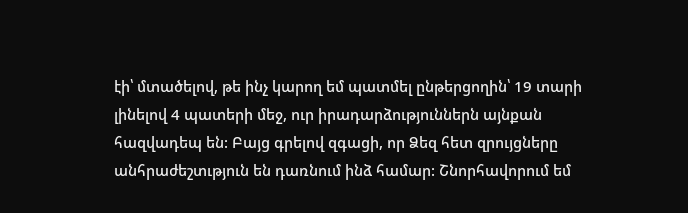էի՝ մտածելով, թե ինչ կարող եմ պատմել ընթերցողին՝ 19 տարի լինելով 4 պատերի մեջ, ուր իրադարձություններն այնքան հազվադեպ են: Բայց գրելով զգացի, որ Ձեզ հետ զրույցները անհրաժեշտւթյուն են դառնում ինձ համար: Շնորհավորում եմ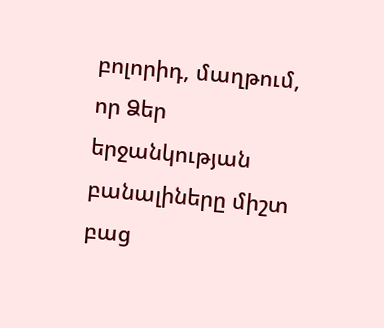բոլորիդ, մաղթում, որ Ձեր երջանկության բանալիները միշտ բաց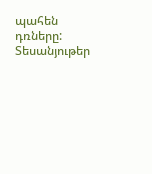պահեն դռները:
Տեսանյութեր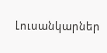Լուսանկարներ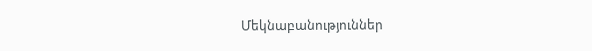Մեկնաբանություններ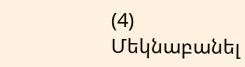(4)
Մեկնաբանել